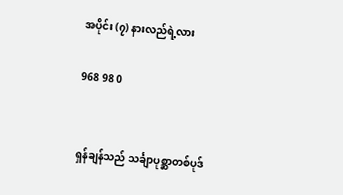အပိုင်း (၇) နားလည်ရဲ့လား

968 98 0


ရှန်ချန်သည် သင်္ချာပုစ္ဆာတစ်ပုဒ်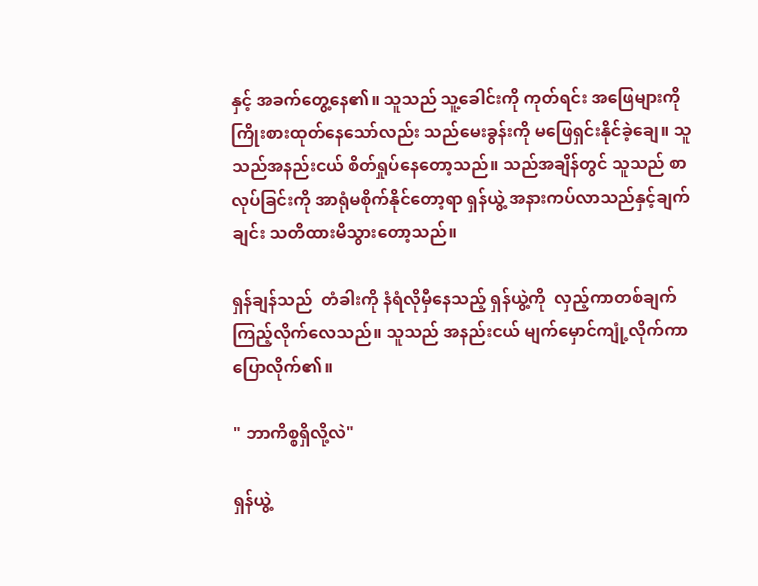နှင့် အခက်တွေ့နေ၏။ သူသည် သူ့ခေါင်းကို ကုတ်ရင်း အဖြေများကို ကြိုးစားထုတ်နေသော်လည်း သည်မေးခွန်းကို မဖြေရှင်းနိုင်ခဲ့ချေ။ သူသည်အနည်းငယ် စိတ်ရှုပ်နေတော့သည်။ သည်အချိန်တွင် သူသည် စာလုပ်ခြင်းကို အာရုံမစိုက်နိုင်တော့ရာ ရှန်ယွဲ့ အနားကပ်လာသည်နှင့်ချက်ချင်း သတိထားမိသွားတော့သည်။

ရှန်ချန်သည်  တံခါးကို နံရံလိုမှီနေသည့် ရှန်ယွဲ့ကို  လှည့်ကာတစ်ချက်ကြည့်လိုက်လေသည်။ သူသည် အနည်းငယ် မျက်မှောင်ကျုံ့လိုက်ကာ ပြောလိုက်၏။

" ဘာကိစ္စရှိလို့လဲ"

ရှန်ယွဲ့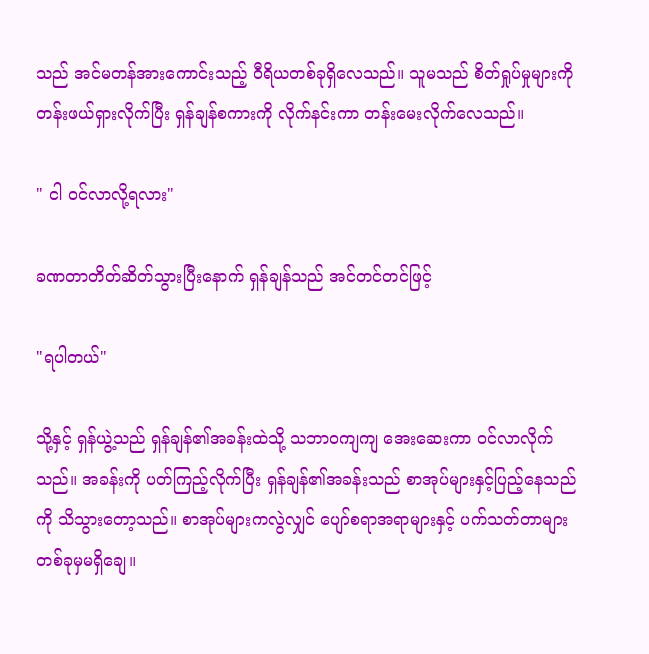သည် အင်မတန်အားကောင်းသည့် ဝီရိယတစ်ခုရှိလေသည်။ သူမသည် စိတ်ရှုပ်မှုများကို တန်းဖယ်ရှားလိုက်ပြီး ရှန်ချန်စကားကို လိုက်နင်းကာ တန်းမေးလိုက်လေသည်။

" ငါ ဝင်လာလို့ရလား"

ခဏတာတိတ်ဆိတ်သွားပြီးနောက် ရှန်ချန်သည် အင်တင်တင်ဖြင့်

"ရပါတယ်"

သို့နှင့် ရှန်ယွဲ့သည် ရှန်ချန်၏အခန်းထဲသို့ သဘာဝကျကျ အေးဆေးကာ ဝင်လာလိုက်သည်။ အခန်းကို ပတ်ကြည့်လိုက်ပြီး ရှန်ချန်၏အခန်းသည် စာအုပ်များနှင့်ပြည့်နေသည်ကို သိသွားတော့သည်။ စာအုပ်များကလွဲလျှင် ပျော်စရာအရာများနှင့် ပက်သတ်တာများ တစ်ခုမှမရှိချေ။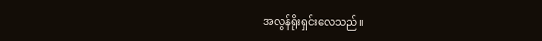အလွန်ရိုးရှင်းလေသည်။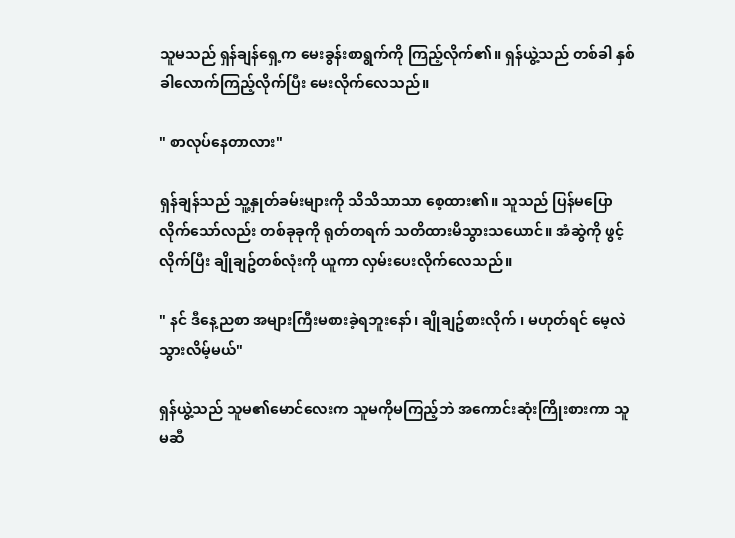သူမသည် ရှန်ချန်ရှေ့က မေးခွန်းစာရွက်ကို ကြည့်လိုက်၏။ ရှန်ယွဲ့သည် တစ်ခါ နှစ်ခါလောက်ကြည့်လိုက်ပြီး မေးလိုက်လေသည်။

" စာလုပ်နေတာလား"

ရှန်ချန်သည် သူ့နှုတ်ခမ်းများကို သိသိသာသာ စေ့ထား၏။ သူသည် ပြန်မပြောလိုက်သော်လည်း တစ်ခုခုကို ရုတ်တရက် သတိထားမိသွားသယောင်။ အံဆွဲကို ဖွင့်လိုက်ပြီး ချိုချဥ်တစ်လုံးကို ယူကာ လှမ်းပေးလိုက်လေသည်။

" နင် ဒီနေ့ညစာ အများကြီးမစားခဲ့ရဘူးနော်၊ ချိုချဥ်စားလိုက် ၊ မဟုတ်ရင် မေ့လဲသွားလိမ့်မယ်"

ရှန်ယွဲ့သည် သူမ၏မောင်လေးက သူမကိုမကြည့်ဘဲ အကောင်းဆုံးကြိုးစားကာ သူမဆီ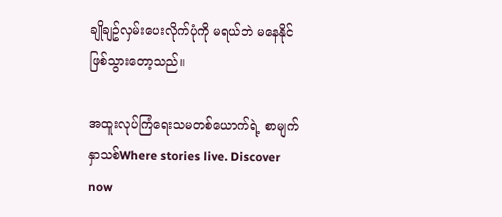ချိုချဥ်လှမ်းပေးလိုက်ပုံကို မရယ်ဘဲ မနေနိုင်ဖြစ်သွားတော့သည်။

အထူးလုပ်ကြံရေးသမတစ်ယောက်ရဲ့ စာမျက်နှာသစ်Where stories live. Discover now